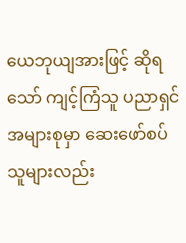ယေဘုယျအားဖြင့် ဆိုရသော် ကျင့်ကြံသူ ပညာရှင်အများစုမှာ ဆေးဖော်စပ်သူများလည်း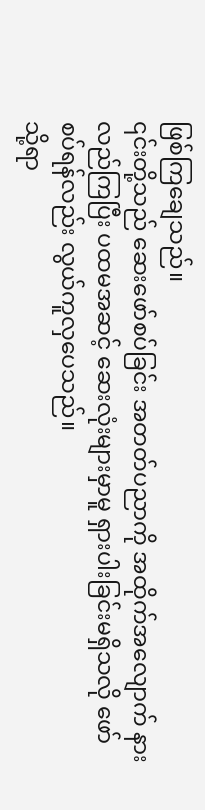ဖြစ်ကြချေသည်။
၎င်းတို့သည် ဆေးဖော်စပ်ခြင်း အတတ်ပညာကို အထိုက်အလျောက် နားလည်ကြပြီး ပထမအဆင့် ဆေးလုံးများမှာမူ ရှားပါးခြင်းမရှိသလို ဖော်စပ်ရန်လည်း လွယ်ကူလှပေသည်။
သို့ရာ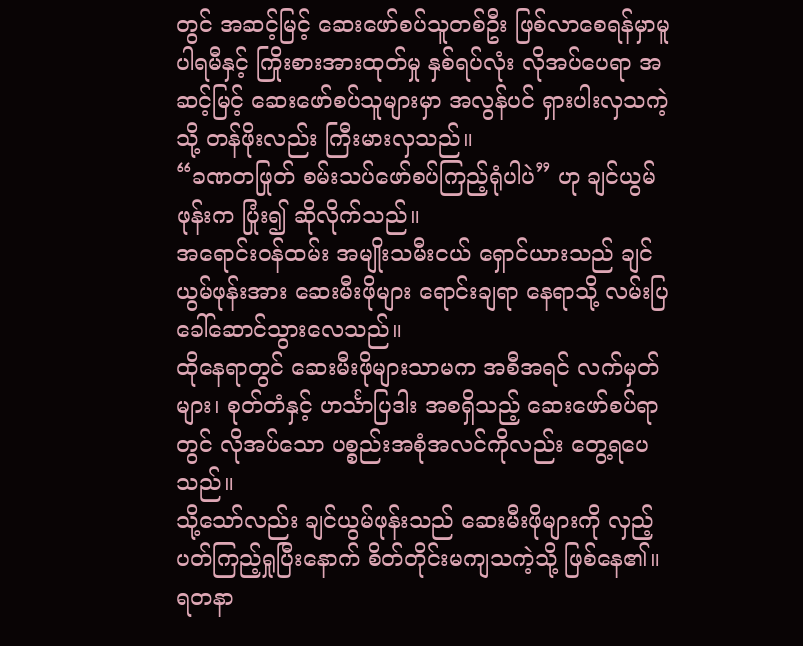တွင် အဆင့်မြင့် ဆေးဖော်စပ်သူတစ်ဦး ဖြစ်လာစေရန်မှာမူ ပါရမီနှင့် ကြိုးစားအားထုတ်မှု နှစ်ရပ်လုံး လိုအပ်ပေရာ အဆင့်မြင့် ဆေးဖော်စပ်သူများမှာ အလွန်ပင် ရှားပါးလှသကဲ့သို့ တန်ဖိုးလည်း ကြီးမားလှသည်။
“ခဏတဖြုတ် စမ်းသပ်ဖော်စပ်ကြည့်ရုံပါပဲ” ဟု ချင်ယွမ်ဖုန်းက ပြုံး၍ ဆိုလိုက်သည်။
အရောင်းဝန်ထမ်း အမျိုးသမီးငယ် ရှောင်ယားသည် ချင်ယွမ်ဖုန်းအား ဆေးမီးဖိုများ ရောင်းချရာ နေရာသို့ လမ်းပြခေါ်ဆောင်သွားလေသည်။
ထိုနေရာတွင် ဆေးမီးဖိုများသာမက အစီအရင် လက်မှတ်များ၊ စုတ်တံနှင့် ဟင်္သာပြဒါး အစရှိသည့် ဆေးဖော်စပ်ရာတွင် လိုအပ်သော ပစ္စည်းအစုံအလင်ကိုလည်း တွေ့ရပေသည်။
သို့သော်လည်း ချင်ယွမ်ဖုန်းသည် ဆေးမီးဖိုများကို လှည့်ပတ်ကြည့်ရှုပြီးနောက် စိတ်တိုင်းမကျသကဲ့သို့ ဖြစ်နေ၏။
ရတနာ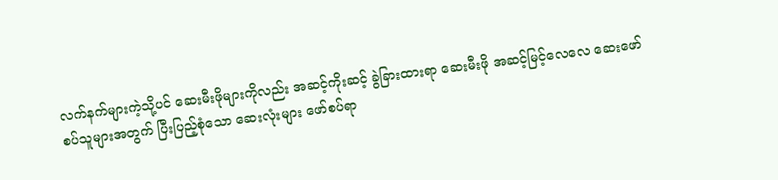လက်နက်များကဲ့သို့ပင် ဆေးမီးဖိုများကိုလည်း အဆင့်ကိုးဆင့် ခွဲခြားထားရာ ဆေးမီးဖို အဆင့်မြင့်လေလေ ဆေးဖော်စပ်သူများအတွက် ပြီးပြည့်စုံသော ဆေးလုံးများ ဖော်စပ်ရာ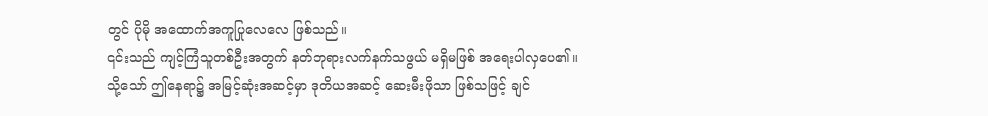တွင် ပိုမို အထောက်အကူပြုလေလေ ဖြစ်သည်။
၎င်းသည် ကျင့်ကြံသူတစ်ဦးအတွက် နတ်ဘုရားလက်နက်သဖွယ် မရှိမဖြစ် အရေးပါလှပေ၏။
သို့သော် ဤနေရာ၌ အမြင့်ဆုံးအဆင့်မှာ ဒုတိယအဆင့် ဆေးမီးဖိုသာ ဖြစ်သဖြင့် ချင်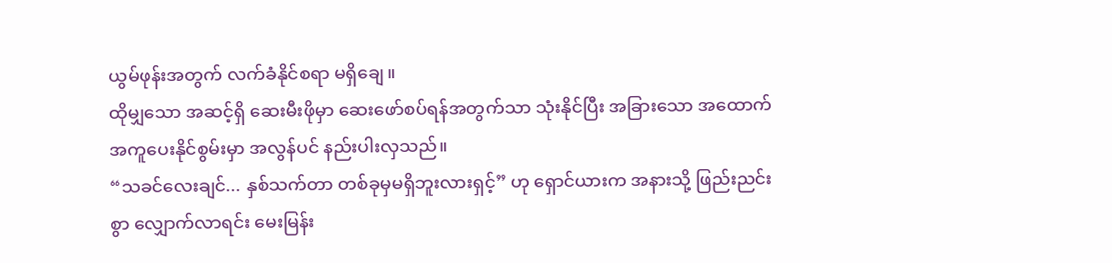ယွမ်ဖုန်းအတွက် လက်ခံနိုင်စရာ မရှိချေ။
ထိုမျှသော အဆင့်ရှိ ဆေးမီးဖိုမှာ ဆေးဖော်စပ်ရန်အတွက်သာ သုံးနိုင်ပြီး အခြားသော အထောက်အကူပေးနိုင်စွမ်းမှာ အလွန်ပင် နည်းပါးလှသည်။
“သခင်လေးချင်... နှစ်သက်တာ တစ်ခုမှမရှိဘူးလားရှင့်” ဟု ရှောင်ယားက အနားသို့ ဖြည်းညင်းစွာ လျှောက်လာရင်း မေးမြန်း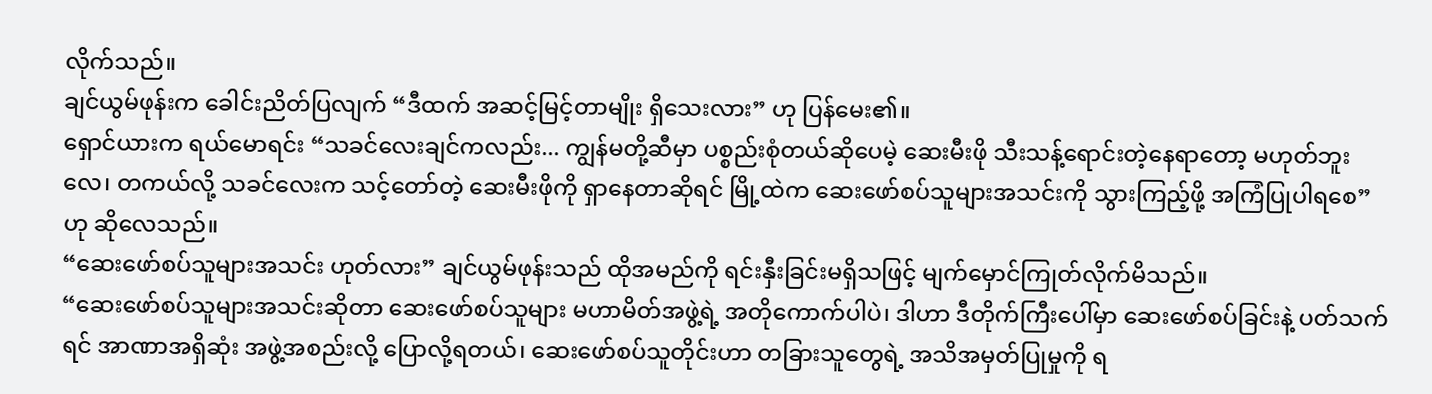လိုက်သည်။
ချင်ယွမ်ဖုန်းက ခေါင်းညိတ်ပြလျက် “ဒီထက် အဆင့်မြင့်တာမျိုး ရှိသေးလား” ဟု ပြန်မေး၏။
ရှောင်ယားက ရယ်မောရင်း “သခင်လေးချင်ကလည်း... ကျွန်မတို့ဆီမှာ ပစ္စည်းစုံတယ်ဆိုပေမဲ့ ဆေးမီးဖို သီးသန့်ရောင်းတဲ့နေရာတော့ မဟုတ်ဘူးလေ၊ တကယ်လို့ သခင်လေးက သင့်တော်တဲ့ ဆေးမီးဖိုကို ရှာနေတာဆိုရင် မြို့ထဲက ဆေးဖော်စပ်သူများအသင်းကို သွားကြည့်ဖို့ အကြံပြုပါရစေ” ဟု ဆိုလေသည်။
“ဆေးဖော်စပ်သူများအသင်း ဟုတ်လား” ချင်ယွမ်ဖုန်းသည် ထိုအမည်ကို ရင်းနှီးခြင်းမရှိသဖြင့် မျက်မှောင်ကြုတ်လိုက်မိသည်။
“ဆေးဖော်စပ်သူများအသင်းဆိုတာ ဆေးဖော်စပ်သူများ မဟာမိတ်အဖွဲ့ရဲ့ အတိုကောက်ပါပဲ၊ ဒါဟာ ဒီတိုက်ကြီးပေါ်မှာ ဆေးဖော်စပ်ခြင်းနဲ့ ပတ်သက်ရင် အာဏာအရှိဆုံး အဖွဲ့အစည်းလို့ ပြောလို့ရတယ်၊ ဆေးဖော်စပ်သူတိုင်းဟာ တခြားသူတွေရဲ့ အသိအမှတ်ပြုမှုကို ရ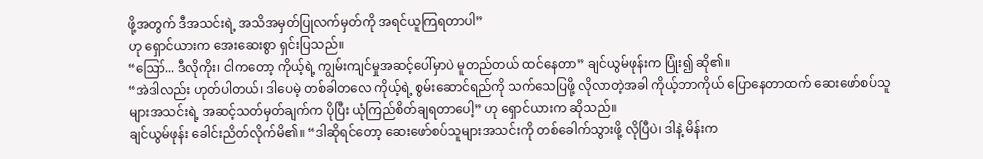ဖို့အတွက် ဒီအသင်းရဲ့ အသိအမှတ်ပြုလက်မှတ်ကို အရင်ယူကြရတာပါ”
ဟု ရှောင်ယားက အေးဆေးစွာ ရှင်းပြသည်။
“ဪ... ဒီလိုကိုး၊ ငါကတော့ ကိုယ့်ရဲ့ ကျွမ်းကျင်မှုအဆင့်ပေါ်မှာပဲ မူတည်တယ် ထင်နေတာ” ချင်ယွမ်ဖုန်းက ပြုံး၍ ဆို၏။
“အဲဒါလည်း ဟုတ်ပါတယ်၊ ဒါပေမဲ့ တစ်ခါတလေ ကိုယ့်ရဲ့ စွမ်းဆောင်ရည်ကို သက်သေပြဖို့ လိုလာတဲ့အခါ ကိုယ့်ဘာကိုယ် ပြောနေတာထက် ဆေးဖော်စပ်သူများအသင်းရဲ့ အဆင့်သတ်မှတ်ချက်က ပိုပြီး ယုံကြည်စိတ်ချရတာပေါ့” ဟု ရှောင်ယားက ဆိုသည်။
ချင်ယွမ်ဖုန်း ခေါင်းညိတ်လိုက်မိ၏။ “ဒါဆိုရင်တော့ ဆေးဖော်စပ်သူများအသင်းကို တစ်ခေါက်သွားဖို့ လိုပြီပဲ၊ ဒါနဲ့ မိန်းက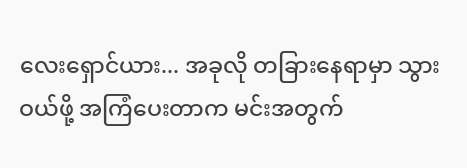လေးရှောင်ယား... အခုလို တခြားနေရာမှာ သွားဝယ်ဖို့ အကြံပေးတာက မင်းအတွက်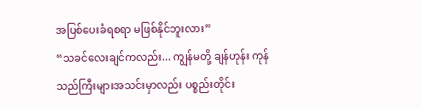အပြစ်ပေးခံရစရာ မဖြစ်နိုင်ဘူးလား”
“သခင်လေးချင်ကလည်း... ကျွန်မတို့ ချန်ဟုန်း ကုန်သည်ကြီးများအသင်းမှာလည်း ပစ္စည်းတိုင်း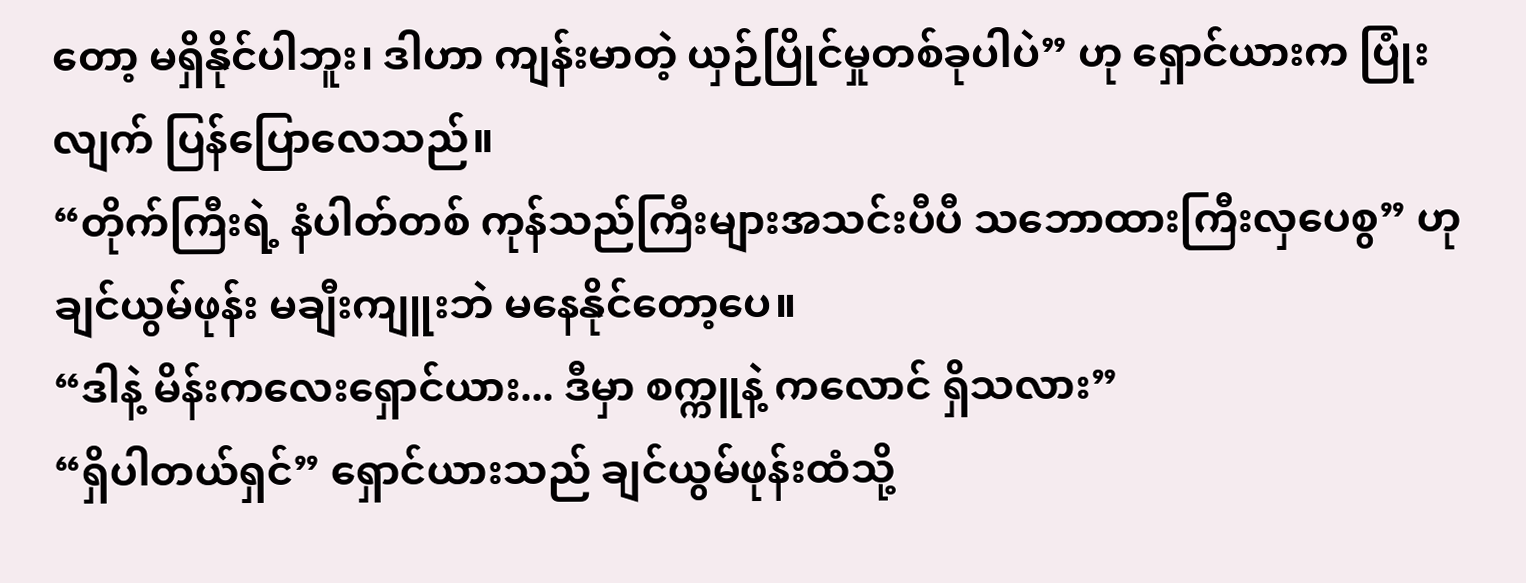တော့ မရှိနိုင်ပါဘူး၊ ဒါဟာ ကျန်းမာတဲ့ ယှဉ်ပြိုင်မှုတစ်ခုပါပဲ” ဟု ရှောင်ယားက ပြုံးလျက် ပြန်ပြောလေသည်။
“တိုက်ကြီးရဲ့ နံပါတ်တစ် ကုန်သည်ကြီးများအသင်းပီပီ သဘောထားကြီးလှပေစွ” ဟု ချင်ယွမ်ဖုန်း မချီးကျူးဘဲ မနေနိုင်တော့ပေ။
“ဒါနဲ့ မိန်းကလေးရှောင်ယား... ဒီမှာ စက္ကူနဲ့ ကလောင် ရှိသလား”
“ရှိပါတယ်ရှင်” ရှောင်ယားသည် ချင်ယွမ်ဖုန်းထံသို့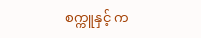စက္ကူနှင့် က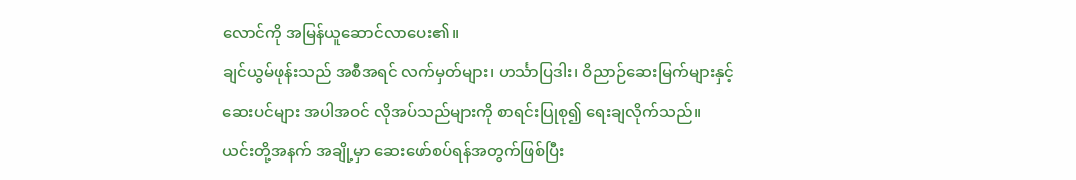လောင်ကို အမြန်ယူဆောင်လာပေး၏။
ချင်ယွမ်ဖုန်းသည် အစီအရင် လက်မှတ်များ၊ ဟင်္သာပြဒါး၊ ဝိညာဉ်ဆေးမြက်များနှင့် ဆေးပင်များ အပါအဝင် လိုအပ်သည်များကို စာရင်းပြုစု၍ ရေးချလိုက်သည်။
ယင်းတို့အနက် အချို့မှာ ဆေးဖော်စပ်ရန်အတွက်ဖြစ်ပြီး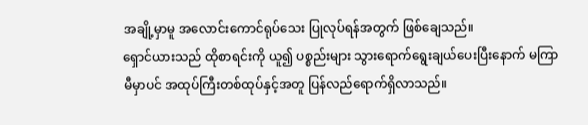အချို့မှာမူ အလောင်းကောင်ရုပ်သေး ပြုလုပ်ရန်အတွက် ဖြစ်ချေသည်။
ရှောင်ယားသည် ထိုစာရင်းကို ယူ၍ ပစ္စည်းများ သွားရောက်ရွေးချယ်ပေးပြီးနောက် မကြာမီမှာပင် အထုပ်ကြီးတစ်ထုပ်နှင့်အတူ ပြန်လည်ရောက်ရှိလာသည်။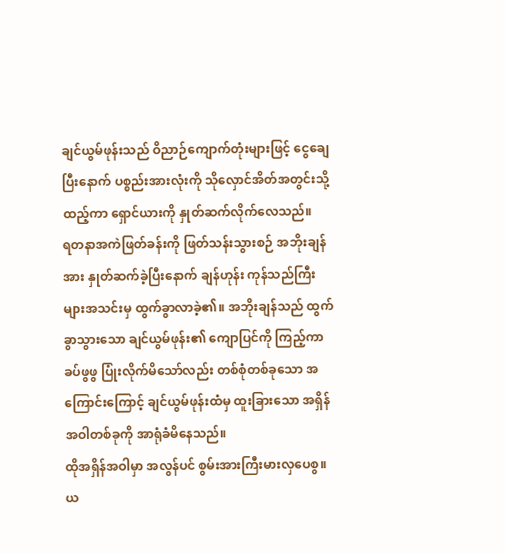ချင်ယွမ်ဖုန်းသည် ဝိညာဉ်ကျောက်တုံးများဖြင့် ငွေချေပြီးနောက် ပစ္စည်းအားလုံးကို သိုလှောင်အိတ်အတွင်းသို့ ထည့်ကာ ရှောင်ယားကို နှုတ်ဆက်လိုက်လေသည်။
ရတနာအကဲဖြတ်ခန်းကို ဖြတ်သန်းသွားစဉ် အဘိုးချန်အား နှုတ်ဆက်ခဲ့ပြီးနောက် ချန်ဟုန်း ကုန်သည်ကြီးများအသင်းမှ ထွက်ခွာလာခဲ့၏။ အဘိုးချန်သည် ထွက်ခွာသွားသော ချင်ယွမ်ဖုန်း၏ ကျောပြင်ကို ကြည့်ကာ ခပ်ဖွဖွ ပြုံးလိုက်မိသော်လည်း တစ်စုံတစ်ခုသော အကြောင်းကြောင့် ချင်ယွမ်ဖုန်းထံမှ ထူးခြားသော အရှိန်အဝါတစ်ခုကို အာရုံခံမိနေသည်။
ထိုအရှိန်အဝါမှာ အလွန်ပင် စွမ်းအားကြီးမားလှပေစွ။
ယ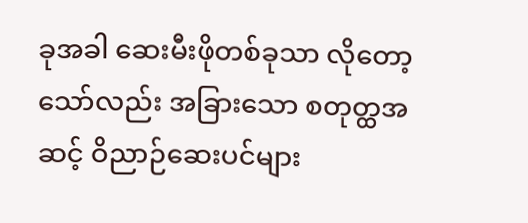ခုအခါ ဆေးမီးဖိုတစ်ခုသာ လိုတော့သော်လည်း အခြားသော စတုတ္ထအဆင့် ဝိညာဉ်ဆေးပင်များ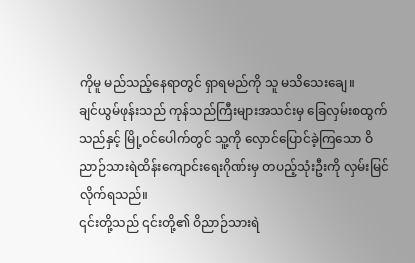ကိုမူ မည်သည့်နေရာတွင် ရှာရမည်ကို သူ မသိသေးချေ။
ချင်ယွမ်ဖုန်းသည် ကုန်သည်ကြီးများအသင်းမှ ခြေလှမ်းစထွက်သည်နှင့် မြို့ဝင်ပေါက်တွင် သူ့ကို လှောင်ပြောင်ခဲ့ကြသော ဝိညာဉ်သားရဲထိန်းကျောင်းရေးဂိုဏ်းမှ တပည့်သုံးဦးကို လှမ်းမြင်လိုက်ရသည်။
၎င်းတို့သည် ၎င်းတို့၏ ဝိညာဉ်သားရဲ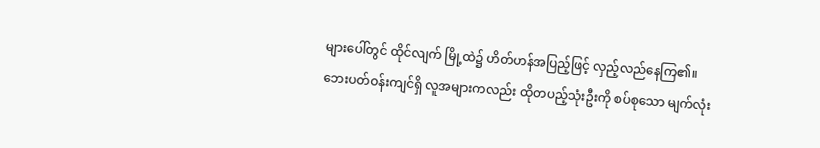များပေါ်တွင် ထိုင်လျက် မြို့ထဲ၌ ဟိတ်ဟန်အပြည့်ဖြင့် လှည့်လည်နေကြ၏။
ဘေးပတ်ဝန်းကျင်ရှိ လူအများကလည်း ထိုတပည့်သုံးဦးကို စပ်စုသော မျက်လုံး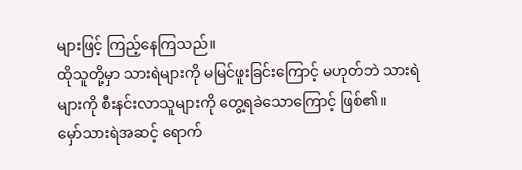များဖြင့် ကြည့်နေကြသည်။
ထိုသူတို့မှာ သားရဲများကို မမြင်ဖူးခြင်းကြောင့် မဟုတ်ဘဲ သားရဲများကို စီးနင်းလာသူများကို တွေ့ရခဲသောကြောင့် ဖြစ်၏။
မှော်သားရဲအဆင့် ရောက်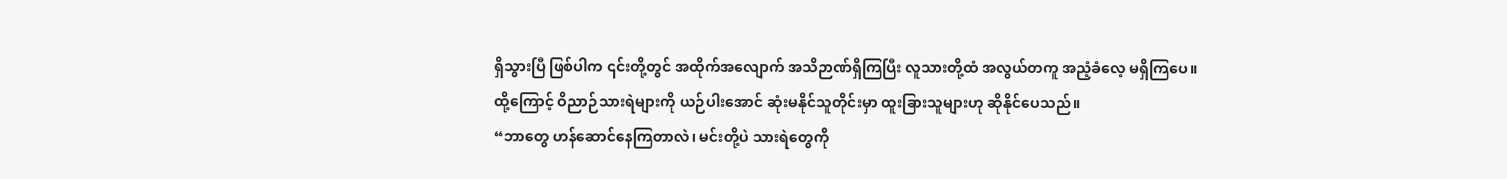ရှိသွားပြီ ဖြစ်ပါက ၎င်းတို့တွင် အထိုက်အလျောက် အသိဉာဏ်ရှိကြပြီး လူသားတို့ထံ အလွယ်တကူ အညံ့ခံလေ့ မရှိကြပေ။
ထို့ကြောင့် ဝိညာဉ်သားရဲများကို ယဉ်ပါးအောင် ဆုံးမနိုင်သူတိုင်းမှာ ထူးခြားသူများဟု ဆိုနိုင်ပေသည်။
“ဘာတွေ ဟန်ဆောင်နေကြတာလဲ၊ မင်းတို့ပဲ သားရဲတွေကို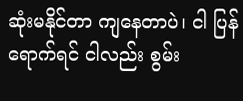ဆုံးမနိုင်တာ ကျနေတာပဲ၊ ငါ ပြန်ရောက်ရင် ငါလည်း စွမ်း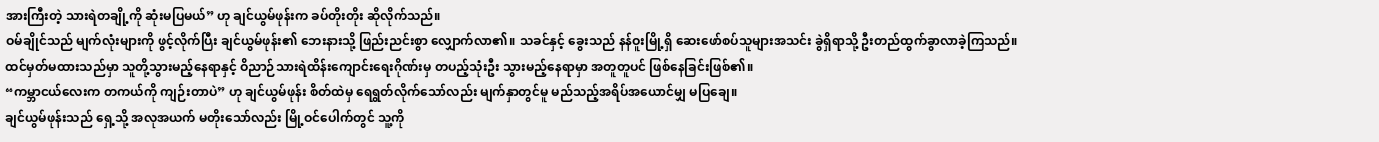အားကြီးတဲ့ သားရဲတချို့ကို ဆုံးမပြမယ်” ဟု ချင်ယွမ်ဖုန်းက ခပ်တိုးတိုး ဆိုလိုက်သည်။
ဝမ်ချိုင်သည် မျက်လုံးများကို ဖွင့်လိုက်ပြီး ချင်ယွမ်ဖုန်း၏ ဘေးနားသို့ ဖြည်းညင်းစွာ လျှောက်လာ၏။ သခင်နှင့် ခွေးသည် နန်ဝူးမြို့ရှိ ဆေးဖော်စပ်သူများအသင်း ခွဲရှိရာသို့ ဦးတည်ထွက်ခွာလာခဲ့ကြသည်။
ထင်မှတ်မထားသည်မှာ သူတို့သွားမည့်နေရာနှင့် ဝိညာဉ်သားရဲထိန်းကျောင်းရေးဂိုဏ်းမှ တပည့်သုံးဦး သွားမည့်နေရာမှာ အတူတူပင် ဖြစ်နေခြင်းဖြစ်၏။
“ကမ္ဘာငယ်လေးက တကယ်ကို ကျဉ်းတာပဲ” ဟု ချင်ယွမ်ဖုန်း စိတ်ထဲမှ ရေရွတ်လိုက်သော်လည်း မျက်နှာတွင်မူ မည်သည့်အရိပ်အယောင်မျှ မပြချေ။
ချင်ယွမ်ဖုန်းသည် ရှေ့သို့ အလုအယက် မတိုးသော်လည်း မြို့ဝင်ပေါက်တွင် သူ့ကို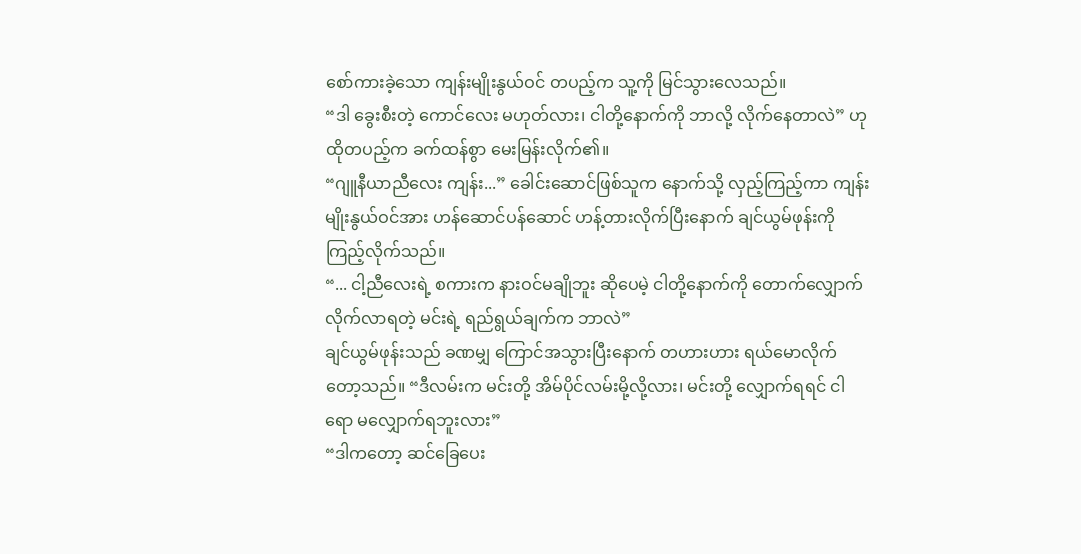စော်ကားခဲ့သော ကျန်းမျိုးနွယ်ဝင် တပည့်က သူ့ကို မြင်သွားလေသည်။
“ဒါ ခွေးစီးတဲ့ ကောင်လေး မဟုတ်လား၊ ငါတို့နောက်ကို ဘာလို့ လိုက်နေတာလဲ” ဟု ထိုတပည့်က ခက်ထန်စွာ မေးမြန်းလိုက်၏။
“ဂျူနီယာညီလေး ကျန်း...” ခေါင်းဆောင်ဖြစ်သူက နောက်သို့ လှည့်ကြည့်ကာ ကျန်းမျိုးနွယ်ဝင်အား ဟန်ဆောင်ပန်ဆောင် ဟန့်တားလိုက်ပြီးနောက် ချင်ယွမ်ဖုန်းကို ကြည့်လိုက်သည်။
“... ငါ့ညီလေးရဲ့ စကားက နားဝင်မချိုဘူး ဆိုပေမဲ့ ငါတို့နောက်ကို တောက်လျှောက် လိုက်လာရတဲ့ မင်းရဲ့ ရည်ရွယ်ချက်က ဘာလဲ”
ချင်ယွမ်ဖုန်းသည် ခဏမျှ ကြောင်အသွားပြီးနောက် တဟားဟား ရယ်မောလိုက်တော့သည်။ “ဒီလမ်းက မင်းတို့ အိမ်ပိုင်လမ်းမို့လို့လား၊ မင်းတို့ လျှောက်ရရင် ငါရော မလျှောက်ရဘူးလား”
“ဒါကတော့ ဆင်ခြေပေး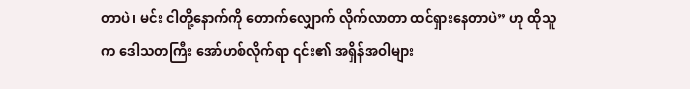တာပဲ၊ မင်း ငါတို့နောက်ကို တောက်လျှောက် လိုက်လာတာ ထင်ရှားနေတာပဲ” ဟု ထိုသူက ဒေါသတကြီး အော်ဟစ်လိုက်ရာ ၎င်း၏ အရှိန်အဝါများ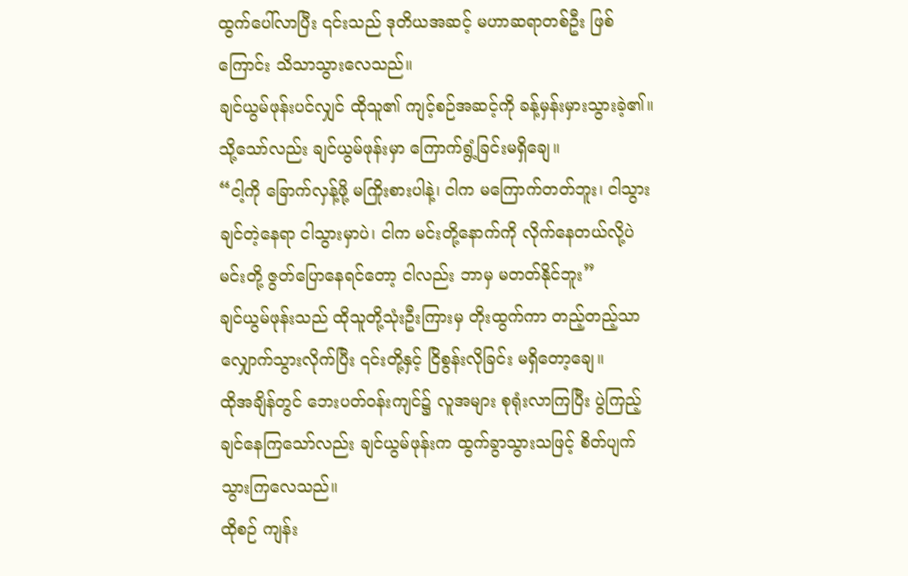ထွက်ပေါ်လာပြီး ၎င်းသည် ဒုတိယအဆင့် မဟာဆရာတစ်ဦး ဖြစ်ကြောင်း သိသာသွားလေသည်။
ချင်ယွမ်ဖုန်းပင်လျှင် ထိုသူ၏ ကျင့်စဉ်အဆင့်ကို ခန့်မှန်းမှားသွားခဲ့၏။ သို့သော်လည်း ချင်ယွမ်ဖုန်းမှာ ကြောက်ရွံ့ခြင်းမရှိချေ။
“ငါ့ကို ခြောက်လှန့်ဖို့ မကြိုးစားပါနဲ့၊ ငါက မကြောက်တတ်ဘူး၊ ငါသွားချင်တဲ့နေရာ ငါသွားမှာပဲ၊ ငါက မင်းတို့နောက်ကို လိုက်နေတယ်လို့ပဲ မင်းတို့ ဇွတ်ပြောနေရင်တော့ ငါလည်း ဘာမှ မတတ်နိုင်ဘူး”
ချင်ယွမ်ဖုန်းသည် ထိုသူတို့သုံးဦးကြားမှ တိုးထွက်ကာ တည့်တည့်သာ လျှောက်သွားလိုက်ပြီး ၎င်းတို့နှင့် ငြိစွန်းလိုခြင်း မရှိတော့ချေ။
ထိုအချိန်တွင် ဘေးပတ်ဝန်းကျင်၌ လူအများ စုရုံးလာကြပြီး ပွဲကြည့်ချင်နေကြသော်လည်း ချင်ယွမ်ဖုန်းက ထွက်ခွာသွားသဖြင့် စိတ်ပျက်သွားကြလေသည်။
ထိုစဉ် ကျန်း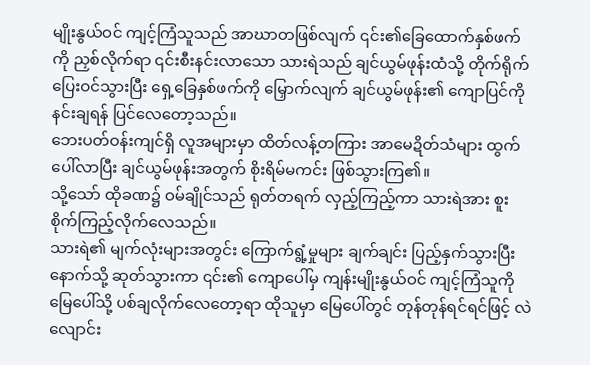မျိုးနွယ်ဝင် ကျင့်ကြံသူသည် အာဃာတဖြစ်လျက် ၎င်း၏ခြေထောက်နှစ်ဖက်ကို ညှစ်လိုက်ရာ ၎င်းစီးနင်းလာသော သားရဲသည် ချင်ယွမ်ဖုန်းထံသို့ တိုက်ရိုက် ပြေးဝင်သွားပြီး ရှေ့ခြေနှစ်ဖက်ကို မြှောက်လျက် ချင်ယွမ်ဖုန်း၏ ကျောပြင်ကို နင်းချရန် ပြင်လေတော့သည်။
ဘေးပတ်ဝန်းကျင်ရှိ လူအများမှာ ထိတ်လန့်တကြား အာမေဍိတ်သံများ ထွက်ပေါ်လာပြီး ချင်ယွမ်ဖုန်းအတွက် စိုးရိမ်မကင်း ဖြစ်သွားကြ၏။
သို့သော် ထိုခဏ၌ ဝမ်ချိုင်သည် ရုတ်တရက် လှည့်ကြည့်ကာ သားရဲအား စူးစိုက်ကြည့်လိုက်လေသည်။
သားရဲ၏ မျက်လုံးများအတွင်း ကြောက်ရွံ့မှုများ ချက်ချင်း ပြည့်နှက်သွားပြီး နောက်သို့ ဆုတ်သွားကာ ၎င်း၏ ကျောပေါ်မှ ကျန်းမျိုးနွယ်ဝင် ကျင့်ကြံသူကို မြေပေါ်သို့ ပစ်ချလိုက်လေတော့ရာ ထိုသူမှာ မြေပေါ်တွင် တုန်တုန်ရင်ရင်ဖြင့် လဲလျောင်း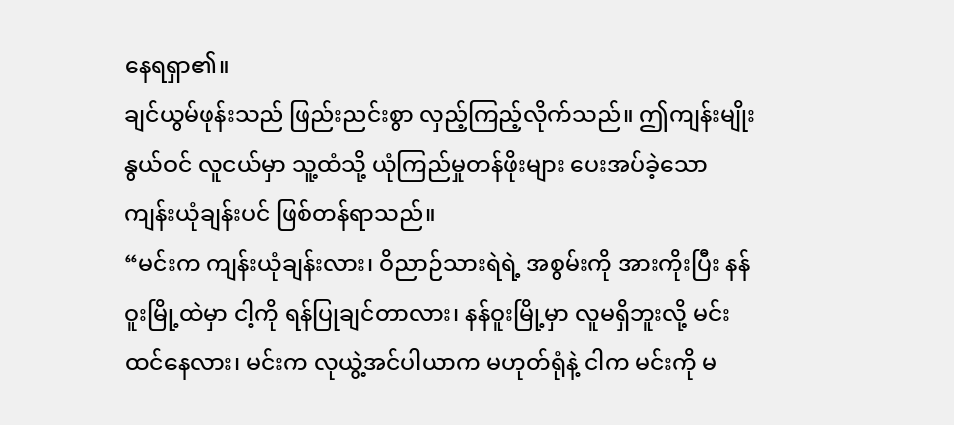နေရရှာ၏။
ချင်ယွမ်ဖုန်းသည် ဖြည်းညင်းစွာ လှည့်ကြည့်လိုက်သည်။ ဤကျန်းမျိုးနွယ်ဝင် လူငယ်မှာ သူ့ထံသို့ ယုံကြည်မှုတန်ဖိုးများ ပေးအပ်ခဲ့သော ကျန်းယုံချန်းပင် ဖြစ်တန်ရာသည်။
“မင်းက ကျန်းယုံချန်းလား၊ ဝိညာဉ်သားရဲရဲ့ အစွမ်းကို အားကိုးပြီး နန်ဝူးမြို့ထဲမှာ ငါ့ကို ရန်ပြုချင်တာလား၊ နန်ဝူးမြို့မှာ လူမရှိဘူးလို့ မင်း ထင်နေလား၊ မင်းက လုယွဲ့အင်ပါယာက မဟုတ်ရုံနဲ့ ငါက မင်းကို မ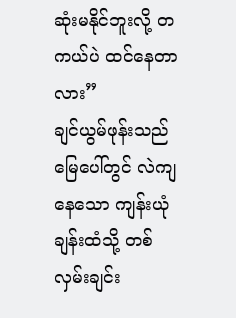ဆုံးမနိုင်ဘူးလို့ တကယ်ပဲ ထင်နေတာလား”
ချင်ယွမ်ဖုန်းသည် မြေပေါ်တွင် လဲကျနေသော ကျန်းယုံချန်းထံသို့ တစ်လှမ်းချင်း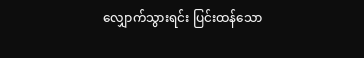လျှောက်သွားရင်း ပြင်းထန်သော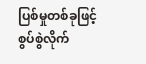ပြစ်မှုတစ်ခုဖြင့် စွပ်စွဲလိုက်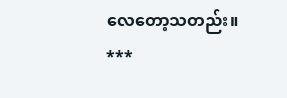လေတော့သတည်း။
***